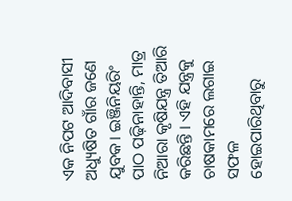ଏକ ନିପଟ ଆଦିବାସୀ ଅଧ୍ୟୁଷିତ ଗାଁର ଜଣେ ଯୁବକ। ଇଞ୍ଜିନିୟରିଂ ପାଠ ପଢ଼ିନାହାନ୍ତି, ମାତ୍ର ନିଆରା କୃଷିଯନ୍ତ୍ର ତିଆରି କରିଛନ୍ତି । ଏହି ଯନ୍ତ୍ରକୁ ଚାଷକାମରେ ଲଗାଇ ସଫଳ ହୋଇପାରିଥିବାରୁ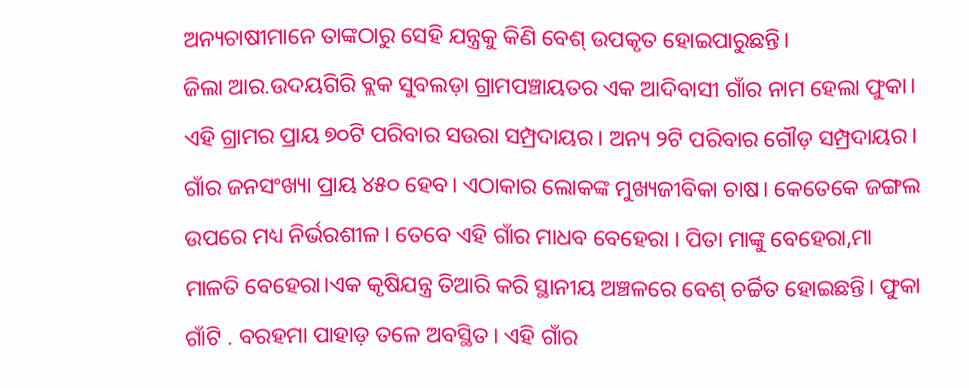ଅନ୍ୟଚାଷୀମାନେ ତାଙ୍କଠାରୁ ସେହି ଯନ୍ତ୍ରକୁ କିଣି ବେଶ୍ ଉପକୃତ ହୋଇପାରୁଛନ୍ତି।
ଜିଲା ଆର.ଉଦୟଗିରି ବ୍ଲକ ସୁବଲଡ଼ା ଗ୍ରାମପଞ୍ଚାୟତର ଏକ ଆଦିବାସୀ ଗାଁର ନାମ ହେଲା ଫୁକା। ଏହି ଗ୍ରାମର ପ୍ରାୟ ୭୦ଟି ପରିବାର ସଉରା ସମ୍ପ୍ରଦାୟର। ଅନ୍ୟ ୨ଟି ପରିବାର ଗୌଡ଼ ସମ୍ପ୍ରଦାୟର। ଗାଁର ଜନସଂଖ୍ୟା ପ୍ରାୟ ୪୫୦ ହେବ। ଏଠାକାର ଲୋକଙ୍କ ମୁଖ୍ୟଜୀବିକା ଚାଷ। କେତେକେ ଜଙ୍ଗଲ ଉପରେ ମଧ୍ୟ ନିର୍ଭରଶୀଳ। ତେବେ ଏହି ଗାଁର ମାଧବ ବେହେରା । ପିତା ମାଙ୍କୁ ବେହେରା,ମା ମାଳତି ବେହେରା।ଏକ କୃଷିଯନ୍ତ୍ର ତିଆରି କରି ସ୍ଥାନୀୟ ଅଞ୍ଚଳରେ ବେଶ୍ ଚର୍ଚ୍ଚିତ ହୋଇଛନ୍ତି। ଫୁକା ଗାଁଟି . ବରହମା ପାହାଡ଼ ତଳେ ଅବସ୍ଥିତ। ଏହି ଗାଁର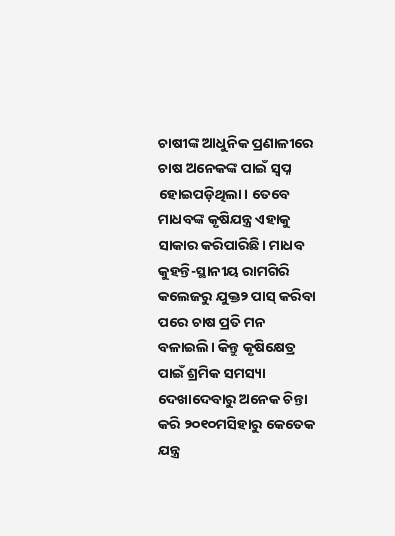ଚାଷୀଙ୍କ ଆଧୁନିକ ପ୍ରଣାଳୀରେ ଚାଷ ଅନେକଙ୍କ ପାଇଁ ସ୍ବପ୍ନ ହୋଇପଡ଼ିଥିଲା। ତେବେ ମାଧବଙ୍କ କୃଷିଯନ୍ତ୍ର ଏହାକୁ ସାକାର କରିପାରିଛି। ମାଧବ କୁହନ୍ତି-ସ୍ଥାନୀୟ ରାମଗିରି କଲେଜରୁ ଯୁକ୍ତ୨ ପାସ୍ କରିବା ପରେ ଚାଷ ପ୍ରତି ମନ ବଳାଇଲି। କିନ୍ତୁ କୃଷିକ୍ଷେତ୍ର ପାଇଁ ଶ୍ରମିକ ସମସ୍ୟା ଦେଖାଦେବାରୁ ଅନେକ ଚିନ୍ତା କରି ୨୦୧୦ମସିହାରୁ କେତେକ ଯନ୍ତ୍ର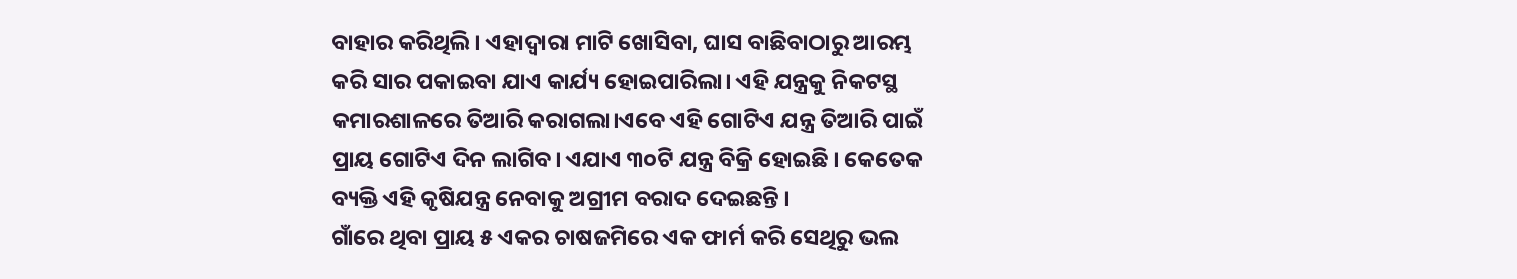ବାହାର କରିଥିଲି। ଏହାଦ୍ୱାରା ମାଟି ଖୋସିବା, ଘାସ ବାଛିବାଠାରୁ ଆରମ୍ଭ କରି ସାର ପକାଇବା ଯାଏ କାର୍ଯ୍ୟ ହୋଇପାରିଲା। ଏହି ଯନ୍ତ୍ରକୁ ନିକଟସ୍ଥ କମାରଶାଳରେ ତିଆରି କରାଗଲା।ଏବେ ଏହି ଗୋଟିଏ ଯନ୍ତ୍ର ତିଆରି ପାଇଁ ପ୍ରାୟ ଗୋଟିଏ ଦିନ ଲାଗିବ। ଏଯାଏ ୩୦ଟି ଯନ୍ତ୍ର ବିକ୍ରି ହୋଇଛି । କେତେକ ବ୍ୟକ୍ତି ଏହି କୃଷିଯନ୍ତ୍ର ନେବାକୁ ଅଗ୍ରୀମ ବରାଦ ଦେଇଛନ୍ତି ।
ଗାଁରେ ଥିବା ପ୍ରାୟ ୫ ଏକର ଚାଷଜମିରେ ଏକ ଫାର୍ମ କରି ସେଥିରୁ ଭଲ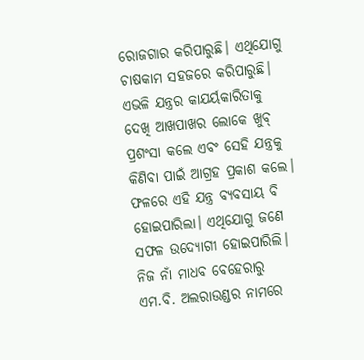ରୋଜଗାର କରିପାରୁଛି। ଏଥିଯୋଗୁ ଚାଷକାମ ସହଜରେ କରିପାରୁଛି। ଏଭଳି ଯନ୍ତ୍ରର କାଯର୍ୟକାରିତାକୁ ଦେଖି ଆଖପାଖର ଲୋକେ ଖୁବ୍ ପ୍ରଶଂସା କଲେ ଏବଂ ସେହି ଯନ୍ତ୍ରକୁ କିଣିବା ପାଇଁ ଆଗ୍ରହ ପ୍ରକାଶ କଲେ। ଫଳରେ ଏହି ଯନ୍ତ୍ର ବ୍ୟବସାୟ ବି ହୋଇପାରିଲା। ଏଥିଯୋଗୁ ଜଣେ ସଫଳ ଉଦ୍ୟୋଗୀ ହୋଇପାରିଲି। ନିଜ ନାଁ ମାଧବ ବେହେରାରୁ ଏମ.ବି. ଅଲରାଉଣ୍ଡର ନାମରେ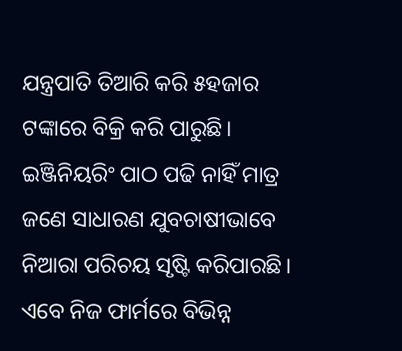ଯନ୍ତ୍ରପାତି ତିଆରି କରି ୫ହଜାର ଟଙ୍କାରେ ବିକ୍ରି କରି ପାରୁଛି। ଇଞ୍ଜିନିୟରିଂ ପାଠ ପଢି ନାହିଁ ମାତ୍ର ଜଣେ ସାଧାରଣ ଯୁବଚାଷୀଭାବେ ନିଆରା ପରିଚୟ ସୃଷ୍ଟି କରିପାରଛି। ଏବେ ନିଜ ଫାର୍ମରେ ବିଭିନ୍ନ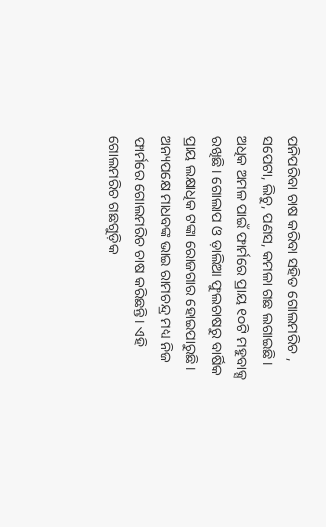ପନିପରିବା ଚାଷ କରିବା ସହିତ ଗୋଲମରିଚ , ସପେଟା, ଲିଚୁ, ପଣସ, କମଳା ଗଛ ଲଗାଇଛି। ଅଧିକ ଅମଳ ପାଇଁ ଫାର୍ମରେ ପ୍ରାୟ ୧୦ଟି ମହୁବାକ୍ସ ରଖିଛି। ଗୋଲାପ ଓ ଡ଼ାଲିଆ ଫୁଲଚାଷରୁ ବାର୍ଷିକ ପ୍ରାୟ ଲକ୍ଷାଧିକ ଟଙ୍କା ରୋଜଗାର ହୋଇପାରୁଛି। ଅନ୍ୟପକ୍ଷେ ମାଧବଙ୍କ ଭାଇ ରାମଚନ୍ଦ୍ର ମଧ୍ୟ ନିଜ ଫାର୍ମରେ ଗୋଲମରିଚ ଚାଷ କରିଛନ୍ତି। ଏହି ଗୋଲମରିଚ ଗଛଗୁଡ଼ିକ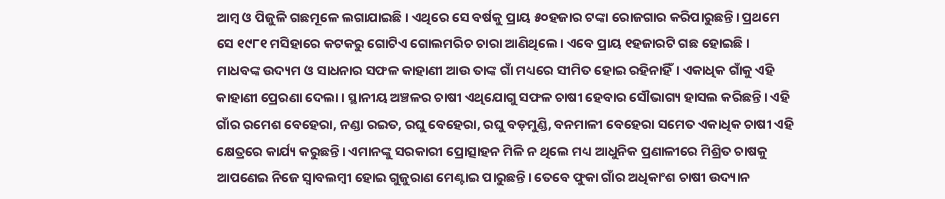ଆମ୍ବ ଓ ପିଜୁଳି ଗଛମୂଳେ ଲଗାଯାଇଛି। ଏଥିରେ ସେ ବର୍ଷକୁ ପ୍ରାୟ ୫୦ହଜାର ଟଙ୍କା ରୋଜଗାର କରିପାରୁଛନ୍ତି। ପ୍ରଥମେ ସେ ୧୯୮୧ ମସିହାରେ କଟକରୁ ଗୋଟିଏ ଗୋଲମରିଚ ଚାରା ଆଣିଥିଲେ। ଏବେ ପ୍ରାୟ ୧ହଜାରଟି ଗଛ ହୋଇଛି। ମାଧବଙ୍କ ଉଦ୍ୟମ ଓ ସାଧନାର ସଫଳ କାହାଣୀ ଆଉ ତାଙ୍କ ଗାଁ ମଧ୍ୟରେ ସୀମିତ ହୋଇ ରହିନାହିଁ। ଏକାଧିକ ଗାଁକୁ ଏହି କାହାଣୀ ପ୍ରେରଣା ଦେଲା। ସ୍ଥାନୀୟ ଅଞ୍ଚଳର ଚାଷୀ ଏଥିଯୋଗୁ ସଫଳ ଚାଷୀ ହେବାର ସୌଭାଗ୍ୟ ହାସଲ କରିଛନ୍ତି। ଏହି ଗାଁର ରମେଶ ବେହେରା, ନଣ୍ଡା ରଇତ, ରଘୁ ବେହେରା, ରଘୁ ବଡ଼ମୁଣ୍ଡି, ବନମାଳୀ ବେହେରା ସମେତ ଏକାଧିକ ଚାଷୀ ଏହି କ୍ଷେତ୍ରରେ କାର୍ଯ୍ୟ କରୁଛନ୍ତି। ଏମାନଙ୍କୁ ସରକାରୀ ପ୍ରୋତ୍ସାହନ ମିଳି ନ ଥିଲେ ମଧ୍ୟ ଆଧୁନିକ ପ୍ରଣାଳୀରେ ମିଶ୍ରିତ ଚାଷକୁ ଆପଣେଇ ନିଜେ ସ୍ବାବଲମ୍ବୀ ହୋଇ ଗୁଜୁରାଣ ମେଣ୍ଟାଇ ପାରୁଛନ୍ତି। ତେବେ ଫୁକା ଗାଁର ଅଧିକାଂଶ ଚାଷୀ ଉଦ୍ୟାନ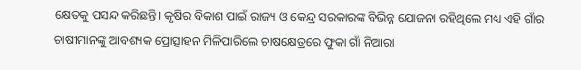କ୍ଷେତକୁ ପସନ୍ଦ କରିଛନ୍ତି। କୃଷିର ବିକାଶ ପାଇଁ ରାଜ୍ୟ ଓ କେନ୍ଦ୍ର ସରକାରଙ୍କ ବିଭିନ୍ନ ଯୋଜନା ରହିଥିଲେ ମଧ୍ୟ ଏହି ଗାଁର ଚାଷୀମାନଙ୍କୁ ଆବଶ୍ୟକ ପ୍ରୋତ୍ସାହନ ମିଳିପାରିଲେ ଚାଷକ୍ଷେତ୍ରରେ ଫୁକା ଗାଁ ନିଆରା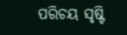ପରିଚୟ ସୃଷ୍ଟି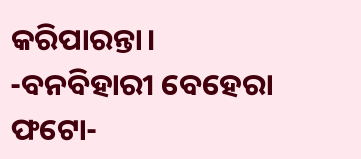କରିପାରନ୍ତା।
-ବନବିହାରୀ ବେହେରା
ଫଟୋ-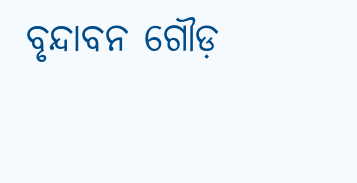ବୃନ୍ଦାବନ ଗୌଡ଼